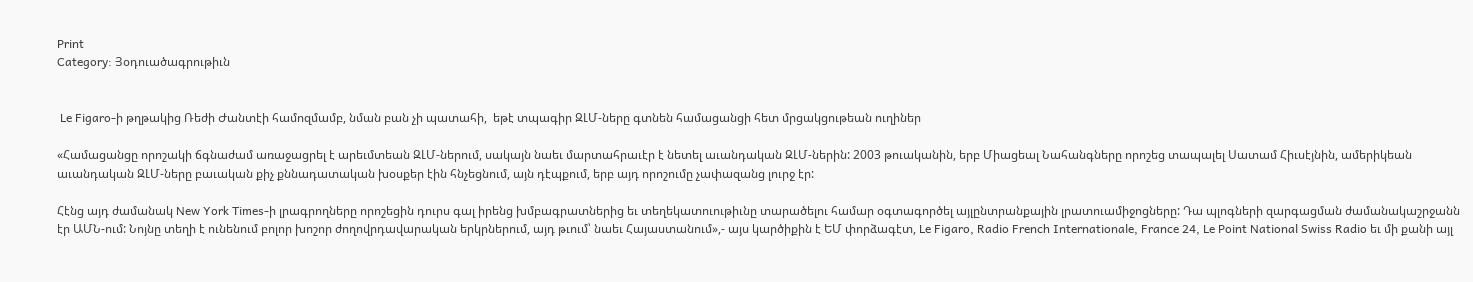Print
Category: Յօդուածագրութիւն


 Le Figaro-ի թղթակից Ռեժի Ժանտէի համոզմամբ, նման բան չի պատահի,  եթէ տպագիր ԶԼՄ-ները գտնեն համացանցի հետ մրցակցութեան ուղիներ

«Համացանցը որոշակի ճգնաժամ առաջացրել է արեւմտեան ԶԼՄ-ներում, սակայն նաեւ մարտահրաւէր է նետել աւանդական ԶԼՄ-ներին: 2003 թուականին, երբ Միացեալ Նահանգները որոշեց տապալել Սատամ Հիւսէյնին, ամերիկեան աւանդական ԶԼՄ-ները բաւական քիչ քննադատական խօսքեր էին հնչեցնում, այն դէպքում, երբ այդ որոշումը չափազանց լուրջ էր:

Հէնց այդ ժամանակ New York Times-ի լրագրողները որոշեցին դուրս գալ իրենց խմբագրատներից եւ տեղեկատուութիւնը տարածելու համար օգտագործել այլընտրանքային լրատուամիջոցները: Դա պլոգների զարգացման ժամանակաշրջանն էր ԱՄՆ-ում: Նոյնը տեղի է ունենում բոլոր խոշոր ժողովրդավարական երկրներում, այդ թւում՝ նաեւ Հայաստանում»,- այս կարծիքին է ԵՄ փորձագէտ, Le Figaro, Radio French Internationale, France 24, Le Point National Swiss Radio եւ մի քանի այլ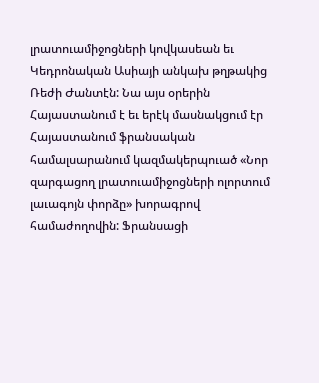լրատուամիջոցների կովկասեան եւ Կեդրոնական Ասիայի անկախ թղթակից Ռեժի Ժանտէն: Նա այս օրերին Հայաստանում է եւ երէկ մասնակցում էր Հայաստանում ֆրանսական համալսարանում կազմակերպուած «Նոր զարգացող լրատուամիջոցների ոլորտում լաւագոյն փորձը» խորագրով համաժողովին: Ֆրանսացի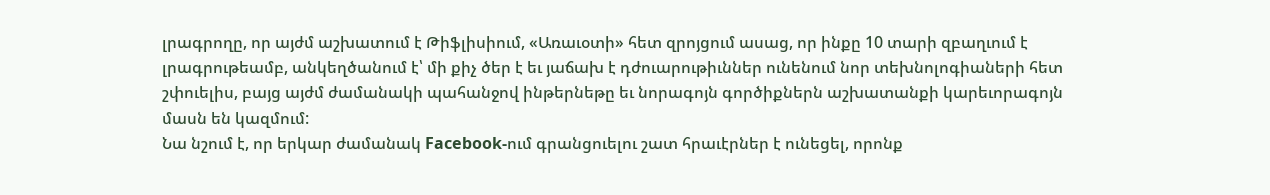լրագրողը, որ այժմ աշխատում է Թիֆլիսիում, «Առաւօտի» հետ զրոյցում ասաց, որ ինքը 10 տարի զբաղւում է լրագրութեամբ, անկեղծանում է՝ մի քիչ ծեր է եւ յաճախ է դժուարութիւններ ունենում նոր տեխնոլոգիաների հետ շփուելիս, բայց այժմ ժամանակի պահանջով ինթերնեթը եւ նորագոյն գործիքներն աշխատանքի կարեւորագոյն մասն են կազմում:
Նա նշում է, որ երկար ժամանակ Facebook-ում գրանցուելու շատ հրաւէրներ է ունեցել, որոնք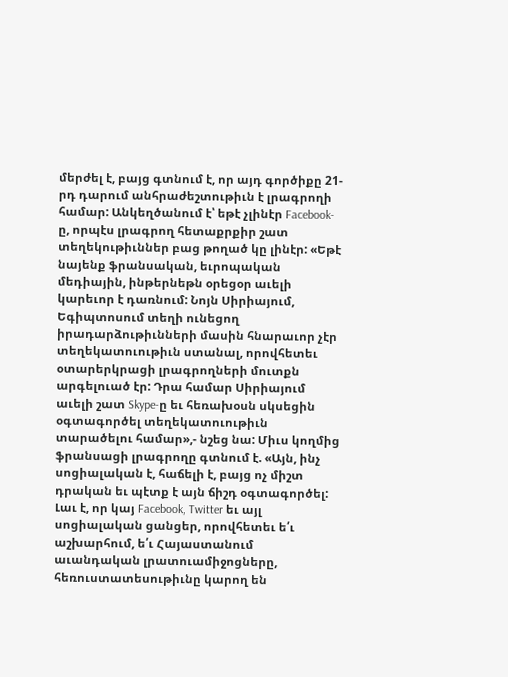մերժել է, բայց գտնում է, որ այդ գործիքը 21-րդ դարում անհրաժեշտութիւն է լրագրողի համար: Անկեղծանում է՝ եթէ չլինէր Facebook-ը, որպէս լրագրող հետաքրքիր շատ տեղեկութիւններ բաց թողած կը լինէր: «Եթէ նայենք ֆրանսական, եւրոպական մեդիային, ինթերնեթն օրեցօր աւելի կարեւոր է դառնում: Նոյն Սիրիայում, Եգիպտոսում տեղի ունեցող իրադարձութիւնների մասին հնարաւոր չէր տեղեկատուութիւն ստանալ, որովհետեւ օտարերկրացի լրագրողների մուտքն արգելուած էր: Դրա համար Սիրիայում աւելի շատ Skype-ը եւ հեռախօսն սկսեցին օգտագործել տեղեկատուութիւն տարածելու համար»,- նշեց նա: Միւս կողմից ֆրանսացի լրագրողը գտնում է. «Այն, ինչ սոցիալական է, հաճելի է, բայց ոչ միշտ դրական եւ պէտք է այն ճիշդ օգտագործել:
Լաւ է, որ կայ Facebook, Twitter եւ այլ սոցիալական ցանցեր, որովհետեւ ե՛ւ աշխարհում, ե՛ւ Հայաստանում աւանդական լրատուամիջոցները, հեռուստատեսութիւնը կարող են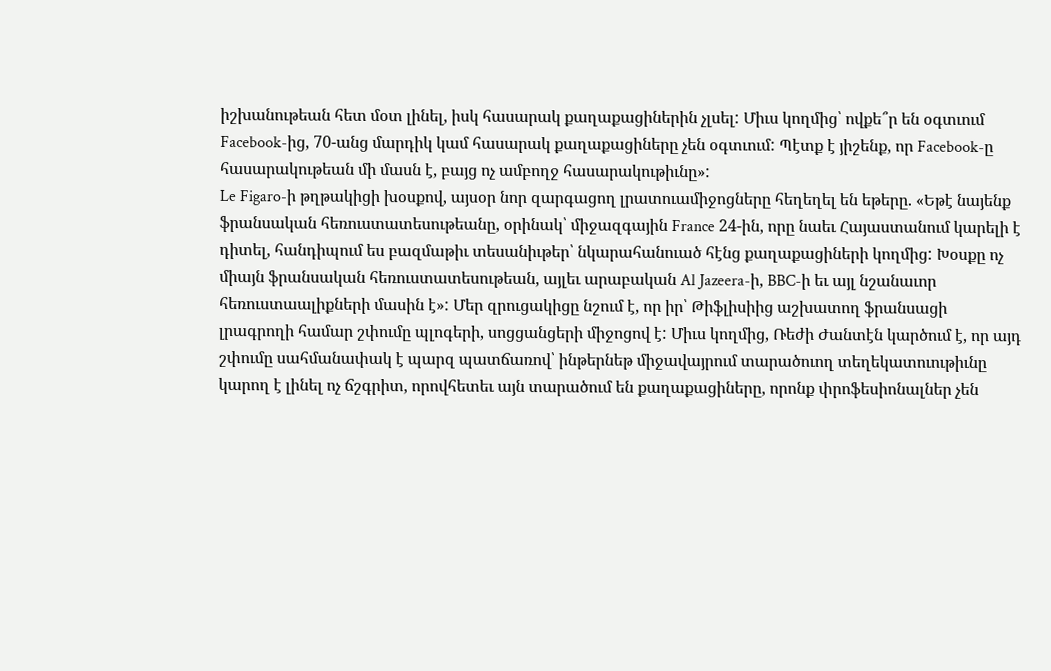իշխանութեան հետ մօտ լինել, իսկ հասարակ քաղաքացիներին չլսել: Միւս կողմից՝ ովքե՞ր են օգտւում Facebook-ից, 70-անց մարդիկ կամ հասարակ քաղաքացիները չեն օգտւում: Պէտք է յիշենք, որ Facebook-ը հասարակութեան մի մասն է, բայց ոչ ամբողջ հասարակութիւնը»:
Le Figaro-ի թղթակիցի խօսքով, այսօր նոր զարգացող լրատուամիջոցները հեղեղել են եթերը. «Եթէ նայենք ֆրանսական հեռուստատեսութեանը, օրինակ՝ միջազգային France 24-ին, որը նաեւ Հայաստանում կարելի է դիտել, հանդիպում ես բազմաթիւ տեսանիւթեր՝ նկարահանուած հէնց քաղաքացիների կողմից: Խօսքը ոչ միայն ֆրանսական հեռուստատեսութեան, այլեւ արաբական Al Jazeera-ի, BBC-ի եւ այլ նշանաւոր հեռուստաալիքների մասին է»: Մեր զրուցակիցը նշում է, որ իր՝ Թիֆլիսիից աշխատող ֆրանսացի լրագրողի համար շփումը պլոգերի, սոցցանցերի միջոցով է: Միւս կողմից, Ռեժի Ժանտէն կարծում է, որ այդ շփումը սահմանափակ է պարզ պատճառով՝ ինթերնեթ միջավայրում տարածուող տեղեկատուութիւնը կարող է լինել ոչ ճշգրիտ, որովհետեւ այն տարածում են քաղաքացիները, որոնք փրոֆեսիոնալներ չեն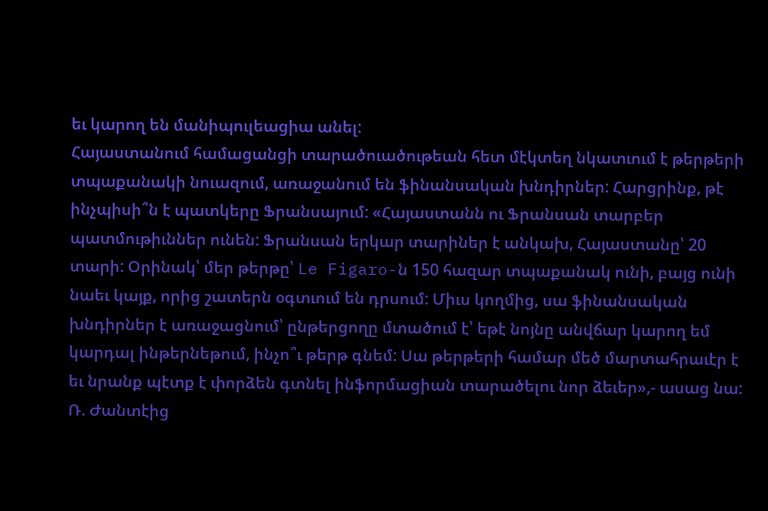եւ կարող են մանիպուլեացիա անել:
Հայաստանում համացանցի տարածուածութեան հետ մէկտեղ նկատւում է թերթերի տպաքանակի նուազում, առաջանում են ֆինանսական խնդիրներ: Հարցրինք, թէ ինչպիսի՞ն է պատկերը Ֆրանսայում: «Հայաստանն ու Ֆրանսան տարբեր պատմութիւններ ունեն: Ֆրանսան երկար տարիներ է անկախ, Հայաստանը՝ 20 տարի: Օրինակ՝ մեր թերթը՝ Le Figaro-ն 150 հազար տպաքանակ ունի, բայց ունի նաեւ կայք, որից շատերն օգտւում են դրսում: Միւս կողմից, սա ֆինանսական խնդիրներ է առաջացնում՝ ընթերցողը մտածում է՝ եթէ նոյնը անվճար կարող եմ կարդալ ինթերնեթում, ինչո՞ւ թերթ գնեմ: Սա թերթերի համար մեծ մարտահրաւէր է եւ նրանք պէտք է փորձեն գտնել ինֆորմացիան տարածելու նոր ձեւեր»,- ասաց նա:
Ռ. Ժանտէից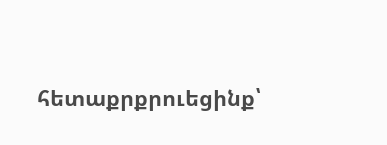հետաքրքրուեցինք՝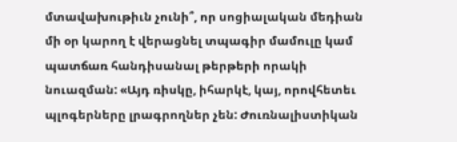մտավախութիւն չունի՞, որ սոցիալական մեդիան մի օր կարող է վերացնել տպագիր մամուլը կամ պատճառ հանդիսանալ թերթերի որակի նուազման: «Այդ ռիսկը, իհարկէ, կայ, որովհետեւ պլոգերները լրագրողներ չեն: Ժուռնալիստիկան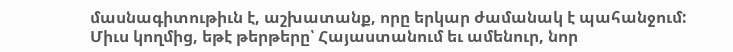մասնագիտութիւն է, աշխատանք, որը երկար ժամանակ է պահանջում: Միւս կողմից, եթէ թերթերը՝ Հայաստանում եւ ամենուր, նոր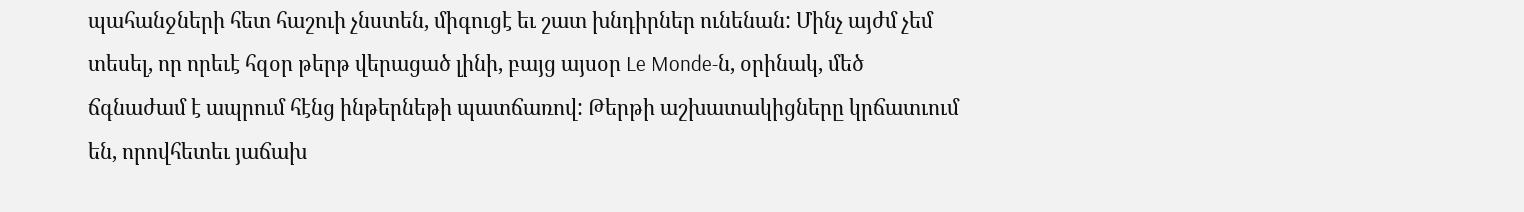պահանջների հետ հաշուի չնստեն, միգուցէ եւ շատ խնդիրներ ունենան: Մինչ այժմ չեմ տեսել, որ որեւէ հզօր թերթ վերացած լինի, բայց այսօր Le Monde-ն, օրինակ, մեծ ճգնաժամ է ապրում հէնց ինթերնեթի պատճառով: Թերթի աշխատակիցները կրճատւում են, որովհետեւ յաճախ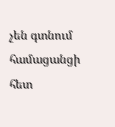չեն գտնում համացանցի հետ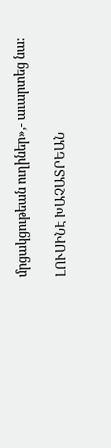մրցակցութեան ուղիներ»,- աւարտեց նա:

ԼՈՒՍԻՆԷ ԽԱՉԱՏՐԵԱՆ